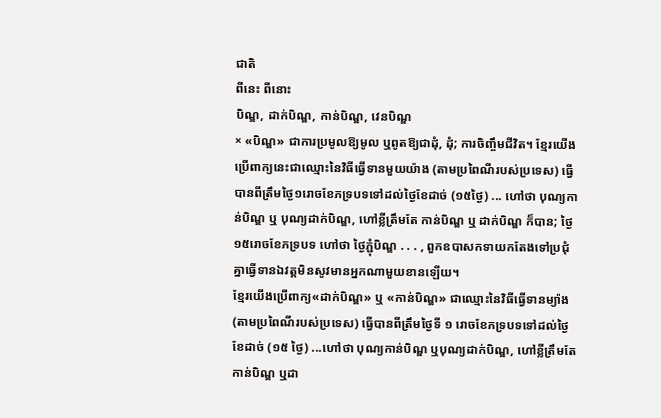ជាតិ
ពីនេះ ពីនោះ
បិណ្ឌ, ដាក់បិណ្ឌ, កាន់បិណ្ឌ, វេនបិណ្ឌ
× «បិណ្ឌ» ជាការប្រមូលឱ្យមូល ឬពូតឱ្យជាដុំ, ដុំ; ការចិញ្ចឹមជីវិត។ ខ្មែរយើងប្រើពាក្យនេះជាឈ្មោះនៃវិធីធ្វើទានមួយយ៉ាង (តាមប្រពៃណីរបស់ប្រទេស) ធ្វើបានពីត្រឹមថ្ងៃ១រោចខែភទ្របទទៅដល់ថ្ងៃខែដាច់ (១៥ថ្ងៃ) ... ហៅថា បុណ្យកាន់បិណ្ឌ ឬ បុណ្យដាក់បិណ្ឌ, ហៅខ្លីត្រឹមតែ កាន់បិណ្ឌ ឬ ដាក់បិណ្ឌ ក៏បាន; ថ្ងៃ ១៥រោចខែភទ្របទ ហៅថា ថ្ងៃភ្ជុំបិណ្ឌ . . . , ពួកឧបាសកទាយកតែងទៅប្រជុំគ្នាធ្វើទានឯវត្តមិនសូវមានអ្នកណាមួយខានឡើយ។
ខ្មែរយើងប្រើពាក្យ«ដាក់បិណ្ឌ» ឬ «កាន់បិណ្ឌ» ជាឈ្មោះនៃវិធីធ្វើទានម្យ៉ាង (តាមប្រពៃណីរបស់ប្រទេស) ធ្វើបានពីត្រឹមថ្ងៃទី ១ រោចខែភទ្របទទៅដល់ថ្ងៃខែដាច់ (១៥ ថ្ងៃ) ...ហៅថា បុណ្យកាន់បិណ្ឌ ឬបុណ្យដាក់បិណ្ឌ, ហៅខ្លីត្រឹមតែ កាន់បិណ្ឌ ឬដា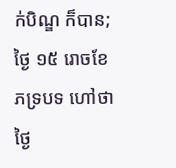ក់បិណ្ឌ ក៏បាន; ថ្ងៃ ១៥ រោចខែភទ្របទ ហៅថា ថ្ងៃ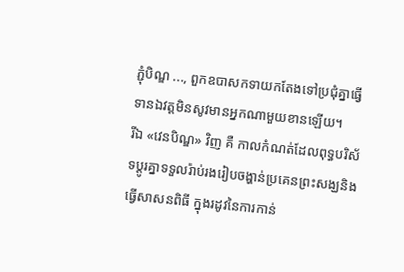ភ្ជុំបិណ្ឌ ..., ពួកឧបាសកទាយកតែងទៅប្រជុំគ្នាធ្វើទានឯវត្តមិនសូវមានអ្នកណាមួយខានឡើយ។
រីឯ «វេនបិណ្ឌ» វិញ គឺ កាលកំណត់ដែលពុទ្ធបរិស័ទប្ដូរគ្នាទទួលរ៉ាប់រងរៀបចង្ហាន់ប្រគេនព្រះសង្ឃនិងធ្វើសាសនពិធី ក្នុងរដូវនៃការកាន់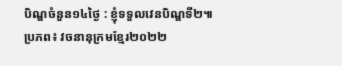បិណ្ឌចំនួន១៤ថ្ងៃ : ខ្ញុំទទួលវេនបិណ្ឌទី២៕
ប្រភព៖ វចនានុក្រមខ្មែរ២០២២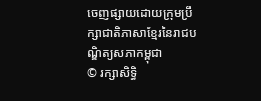ចេញផ្សាយដោយក្រុមប្រឹក្សាជាតិភាសាខ្មែរនៃរាជបណ្ឌិត្យសភាកម្ពុជា
© រក្សាសិទ្ធិ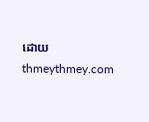ដោយ thmeythmey.com